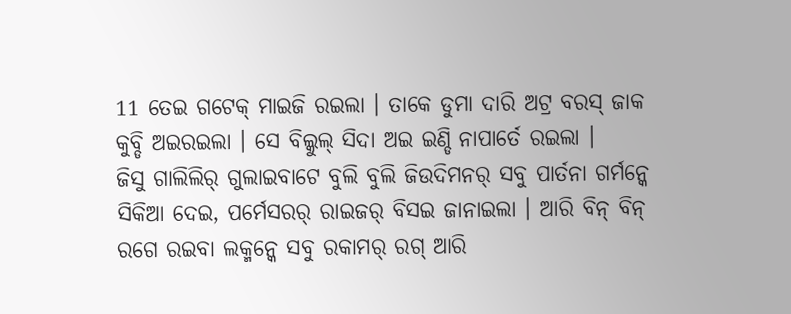11 ତେଇ ଗଟେକ୍ ମାଇଜି ରଇଲା । ତାକେ ଡୁମା ଦାରି ଅଟ୍ର ବରସ୍ ଜାକ କୁବ୍ଡି ଅଇରଇଲା । ସେ ବିଲ୍କୁଲ୍ ସିଦା ଅଇ ଇଣ୍ଡି ନାପାର୍ତେ ରଇଲା ।
ଜିସୁ ଗାଲିଲିର୍ ଗୁଲାଇବାଟେ ବୁଲି ବୁଲି ଜିଉଦିମନର୍ ସବୁ ପାର୍ତନା ଗର୍ମନ୍କେ ସିକିଆ ଦେଇ, ପର୍ମେସରର୍ ରାଇଜର୍ ବିସଇ ଜାନାଇଲା । ଆରି ବିନ୍ ବିନ୍ ରଗେ ରଇବା ଲକ୍ମନ୍କେ ସବୁ ରକାମର୍ ରଗ୍ ଆରି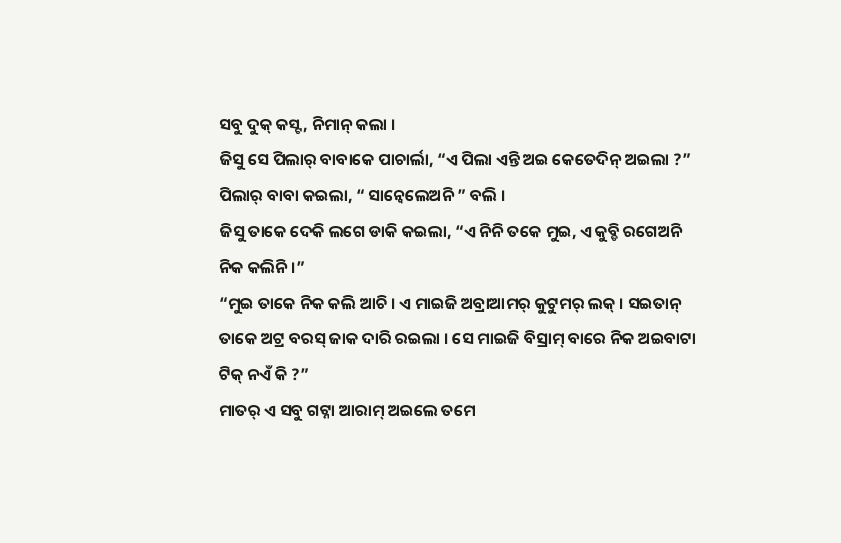ସବୁ ଦୁକ୍ କସ୍ଟ, ନିମାନ୍ କଲା ।
ଜିସୁ ସେ ପିଲାର୍ ବାବାକେ ପାଚାର୍ଲା, “ଏ ପିଲା ଏନ୍ତି ଅଇ କେତେଦିନ୍ ଅଇଲା ?” ପିଲାର୍ ବାବା କଇଲା, “ ସାନ୍ବେଲେଅନି ” ବଲି ।
ଜିସୁ ତାକେ ଦେକି ଲଗେ ଡାକି କଇଲା, “ଏ ନିନି ତକେ ମୁଇ, ଏ କୁବ୍ଡି ରଗେଅନି ନିକ କଲିନି ।”
“ମୁଇ ତାକେ ନିକ କଲି ଆଚି । ଏ ମାଇଜି ଅବ୍ରାଆମର୍ କୁଟୁମର୍ ଲକ୍ । ସଇତାନ୍ ତାକେ ଅଟ୍ର ବରସ୍ ଜାକ ଦାରି ରଇଲା । ସେ ମାଇଜି ବିସ୍ରାମ୍ ବାରେ ନିକ ଅଇବାଟା ଟିକ୍ ନଏଁ କି ?”
ମାତର୍ ଏ ସବୁ ଗଟ୍ନା ଆରାମ୍ ଅଇଲେ ତମେ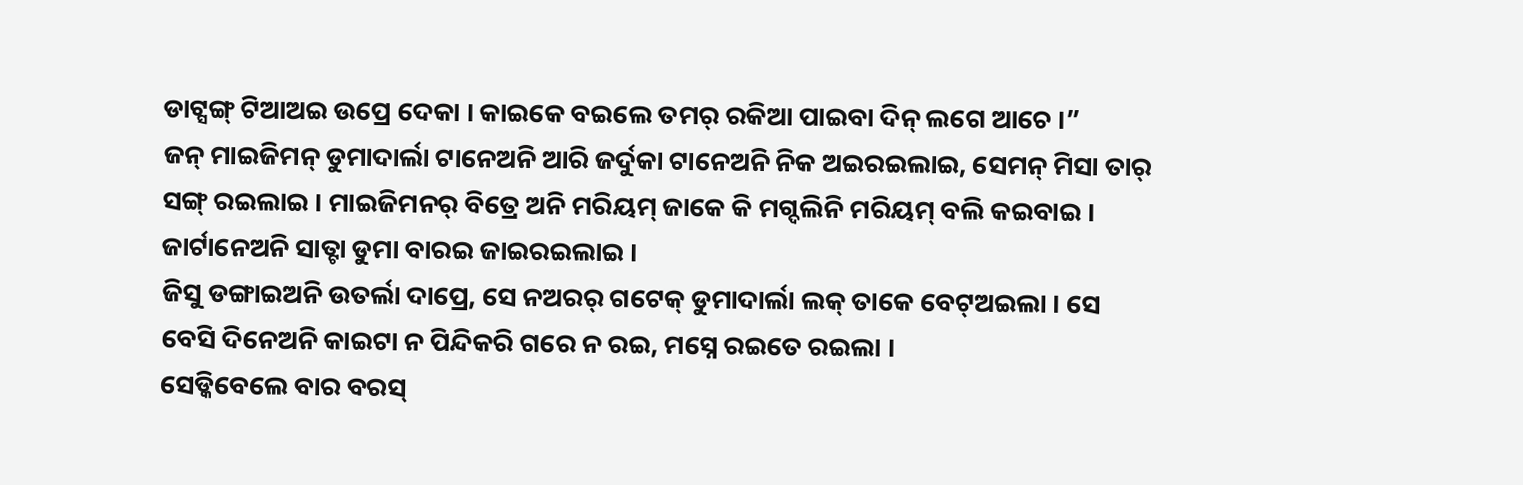ଡାଟ୍ସଙ୍ଗ୍ ଟିଆଅଇ ଉପ୍ରେ ଦେକା । କାଇକେ ବଇଲେ ତମର୍ ରକିଆ ପାଇବା ଦିନ୍ ଲଗେ ଆଚେ ।”
ଜନ୍ ମାଇଜିମନ୍ ଡୁମାଦାର୍ଲା ଟାନେଅନି ଆରି ଜର୍ଦୁକା ଟାନେଅନି ନିକ ଅଇରଇଲାଇ, ସେମନ୍ ମିସା ତାର୍ ସଙ୍ଗ୍ ରଇଲାଇ । ମାଇଜିମନର୍ ବିତ୍ରେ ଅନି ମରିୟମ୍ ଜାକେ କି ମଗ୍ଦଲିନି ମରିୟମ୍ ବଲି କଇବାଇ । ଜାର୍ଟାନେଅନି ସାତ୍ଟା ଡୁମା ବାରଇ ଜାଇରଇଲାଇ ।
ଜିସୁ ଡଙ୍ଗାଇଅନି ଉତର୍ଲା ଦାପ୍ରେ, ସେ ନଅରର୍ ଗଟେକ୍ ଡୁମାଦାର୍ଲା ଲକ୍ ତାକେ ବେଟ୍ଅଇଲା । ସେ ବେସି ଦିନେଅନି କାଇଟା ନ ପିନ୍ଦିକରି ଗରେ ନ ରଇ, ମସ୍ନେ ରଇତେ ରଇଲା ।
ସେଡ୍କିବେଲେ ବାର ବରସ୍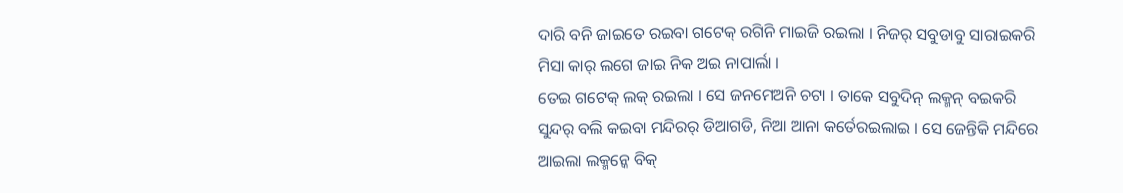ଦାରି ବନି ଜାଇତେ ରଇବା ଗଟେକ୍ ରଗିନି ମାଇଜି ରଇଲା । ନିଜର୍ ସବୁଡାବୁ ସାରାଇକରି ମିସା କାର୍ ଲଗେ ଜାଇ ନିକ ଅଇ ନାପାର୍ଲା ।
ତେଇ ଗଟେକ୍ ଲକ୍ ରଇଲା । ସେ ଜନମେଅନି ଚଟା । ତାକେ ସବୁଦିନ୍ ଲକ୍ମନ୍ ବଇକରି ସୁନ୍ଦର୍ ବଲି କଇବା ମନ୍ଦିରର୍ ଡିଆଗଡି, ନିଆ ଆନା କର୍ତେରଇଲାଇ । ସେ ଜେନ୍ତିକି ମନ୍ଦିରେ ଆଇଲା ଲକ୍ମନ୍କେ ବିକ୍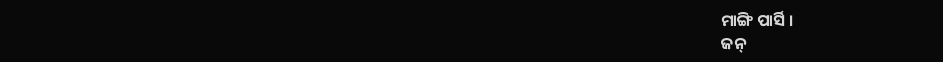ମାଙ୍ଗି ପାର୍ସି ।
ଜନ୍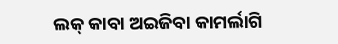ଲକ୍ କାବା ଅଇଜିବା କାମର୍ଲାଗି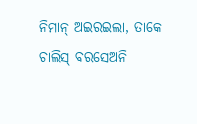ନିମାନ୍ ଅଇରଇଲା, ତାକେ ଚାଲିସ୍ ବରସେଅନି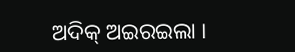ଅଦିକ୍ ଅଇରଇଲା ।